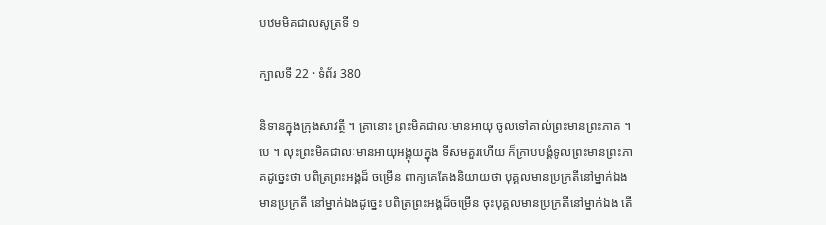បឋមមិគជាលសូត្រទី ១

ក្បាលទី 22 · ទំព័រ 380

និទានក្នុងក្រុងសាវត្ថី ។ គ្រានោះ ព្រះមិគជាលៈមានអាយុ ចូលទៅគាល់ព្រះមានព្រះភាគ ។ បេ ។ លុះព្រះមិគជាលៈមានអាយុអង្គុយក្នុង ទីសមគួរហើយ ក៏ក្រាបបង្គំទូលព្រះមានព្រះភាគដូច្នេះថា បពិត្រព្រះអង្គដ៏ ចម្រើន ពាក្យគេតែងនិយាយថា បុគ្គលមានប្រក្រតីនៅម្នាក់ឯង មានប្រក្រតី នៅម្នាក់ឯងដូច្នេះ បពិត្រព្រះអង្គដ៏ចម្រើន ចុះបុគ្គលមានប្រក្រតីនៅម្នាក់ឯង តើ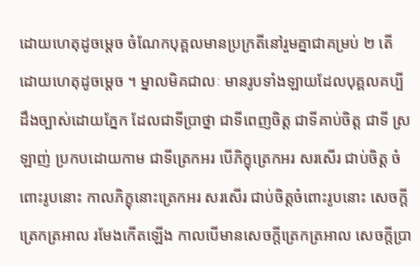ដោយហេតុដូចម្តេច ចំណែកបុគ្គលមានប្រក្រតីនៅរួមគ្នាជាគម្រប់ ២ តើ ដោយហេតុដូចម្តេច ។ ម្នាលមិគជាលៈ មានរូបទាំងឡាយដែលបុគ្គលគប្បី ដឹងច្បាស់ដោយភ្នែក ដែលជាទីប្រាថ្នា ជាទីពេញចិត្ត ជាទីគាប់ចិត្ត ជាទី ស្រឡាញ់ ប្រកបដោយកាម ជាទីត្រេកអរ បើភិក្ខុត្រេកអរ សរសើរ ជាប់ចិត្ត ចំពោះរូបនោះ កាលភិក្ខុនោះត្រេកអរ សរសើរ ជាប់ចិត្តចំពោះរូបនោះ សេចក្តីត្រេកត្រអាល រមែងកើតឡើង កាលបើមានសេចក្តីត្រេកត្រអាល សេចក្តីប្រា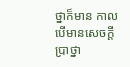ថ្នាក៏មាន កាលបើមានសេចក្តីប្រាថ្នា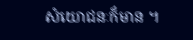សំយោជនៈក៏មាន ។